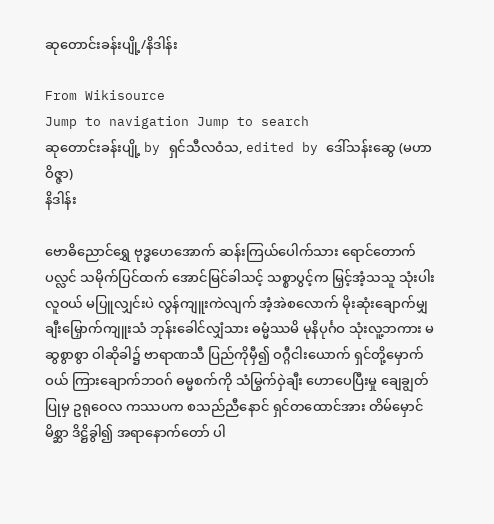ဆုတောင်းခန်းပျို့/နိဒါန်း

From Wikisource
Jump to navigation Jump to search
ဆုတောင်းခန်းပျို့ by ရှင်သီလဝံသ, edited by ဒေါ်သန်းဆွေ (မဟာဝိဇ္ဇာ)
နိဒါန်း

ဗောဓိညောင်ရွှေ ဗုဒ္ဓဟေအောက် ဆန်းကြယ်ပေါက်သား ရောင်တောက်ပလ္လင် သမိုက်ပြင်ထက် အောင်မြင်ခါသင့် သစ္စာပွင့်က မြှင့်အံ့သသူ သုံးပါးလူဝယ် မပြူလျှင်းပဲ လွန်ကျူးကဲလျက် အံ့အဲစလောက် မိုးဆုံးချောက်မျှ ချီးမြှောက်ကျူးသံ ဘုန်းခေါင်လျှံသား ဓမ္မံဿမိ မုနိပုင်္ဂဝ သုံးလူ့ဘကား မဆွစွာစွာ ဝါဆိုခါ၌ ဗာရာဏသီ ပြည်ကိုမှီ၍ ဝဂ္ဂီငါးယောက် ရှင်တို့မှောက်ဝယ် ကြားချောက်ဘဝဂ် ဓမ္မစက်ကို သံမြွက်ဝှဲချီး ဟောပေပြီးမှု ချေချွတ်ပြုမှ ဥရုဝေလ ကဿပက စသည်ညီနောင် ရှင်တထောင်အား တိမ်မှောင်မိစ္ဆာ ဒိဋ္ဌိခွါ၍ အရာနောက်တော် ပါ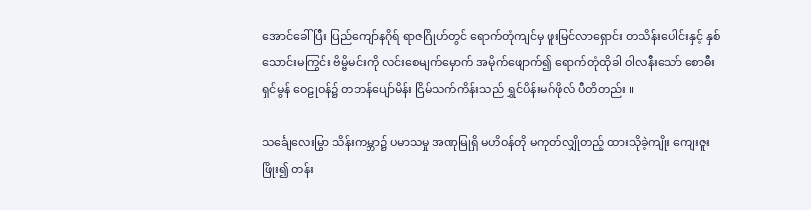အောင်ခေါ်ပြီး ပြည်ကျော်နဂိုရ် ရာဇဂြိုဟ်တွင် ရောက်တုံကျင်မှ ဖူးမြင်လာရှောင်း တသိန်းပေါင်းနှင့် နှစ်သောင်းမကြွင်း ဗိမ္ဗိမင်းကို လင်းစေမျက်မှောက် အမိုက်ဖျောက်၍ ရောက်တုံထိုခါ ဝါလနီးသော် စောဓီးရှင်မွန် ဝေဠုဝန်၌ တဘန်ပျော်မိန်း ငြိမ်သက်ကိန်းသည် ရွှင်ပိန်းမဂ်ဖိုလ် ပီတိတည်း ။

သင်္ချေလေးမြွာ သိန်းကမ္ဘာ၌ ပမာသမှု အဏုမြုရှိ မဟိဝန်တို မကုတ်လျှိုတည့် ထားသိုခဲ့ကျိုး ကျေးဇူးဖြိုး၍ တန်း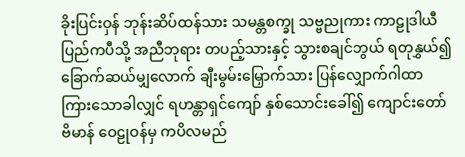ခိုးပြင်းဝှန် ဘုန်းဆိပ်ထန်သား သမန္တစက္ခု သဗ္ဗညုကား ကာဠုဒါယီ ပြည်ကပီသို့ အညီဘုရား တပည့်သားနှင့် သွားစချင်ဘွယ် ရတုနွှယ်၍ ခြောက်ဆယ်မျှလောက် ချီးမွမ်းမြှောက်သား ပြန်လျှောက်ဂါထာ ကြားသောခါလျှင် ရဟန္တာရှင်ကျော် နှစ်သောင်းခေါ်၍ ကျောင်းတော်ဗိမာန် ဝေဠုဝန်မှ ကပိလမည်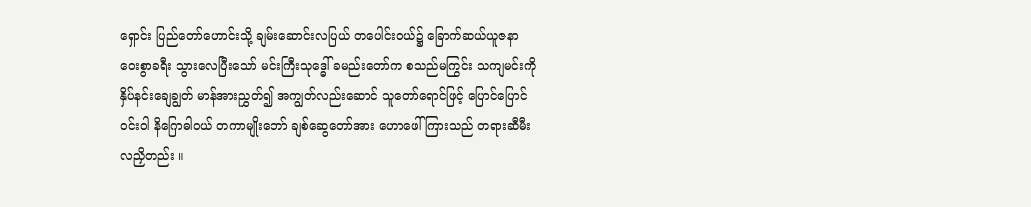ရှောင်း ပြည်တော်ဟောင်းသို့ ချမ်းဆောင်းလပြယ် တပေါင်းဝယ်၌ ခြောက်ဆယ်ယူဇနာ ဝေးစွာခရီး သွားလေပြီးသော် မင်းကြီးသုဒ္ဓေါ် ခမည်းတော်က စသည်မကြွင်း သကျမင်းကို နှိပ်နင်းချေချွတ် မာန်အားညွှတ်၍ အကျွတ်လည်းဆောင် သူတော်ရောင်ဖြင့် ပြောင်ပြောင်ဝင်းဝါ နိဂြောဓါဝယ် တကာမျိုးဘော် ချစ်ဆွေတော်အား ဟောဖေါ်ကြားသည် တရားဆီမီး လညှိတည်း ။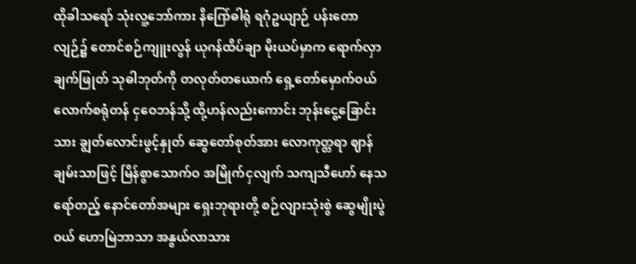ထိုခါသရော် သုံးလူ့ဘော်ကား နိဂြော်ဓါရုံ ရဂုံဥယျာဉ် ပန်းတောလျဉ်၌ တောင်စဉ်ကျူးလွန် ယုဂန်ထိပ်ချာ မိုးယပ်မှာက ရောက်လှာချက်ဖြုတ် သုဓါဘုတ်ကို တလုတ်တယောက် ရှေ့တော်မှောက်ဝယ် လောက်စရုံတန် ငှဝေဘန်သို့ ထို့ဟန်လည်းကောင်း ဘုန်းငွေ့ခြောင်းသား ချွတ်လောင်းဖွင့်နှုတ် ဆွေတော်စုတ်အား လောကုတ္တရာ ဈာန်ချမ်းသာဖြင့် မြိန်စွာသောက်ဝ အမြိုက်ငှလျက် သကျသီဟော် နေသရော်တည့် နောင်တော်အများ ရှေးဘုရားတို့ စဉ်လျားသုံးစွဲ ဆွေမျိုးပွဲဝယ် ဟောမြဲဘာသာ အနွယ်လာသား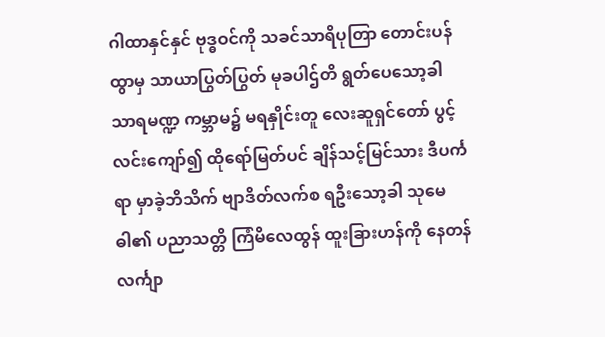ဂါထာနှင်နှင် ဗုဒ္ဓဝင်ကို သခင်သာရိပုတြာ တောင်းပန်ထွာမှ သာယာပြွတ်ပြွတ် မုခပါဌ်တိ ရွတ်ပေသော့ခါ သာရမဏ္ဍ ကမ္ဘာမ၌ မရနှိုင်းတူ လေးဆူရှင်တော် ပွင့်လင်းကျော်၍ ထိုရော်မြတ်ပင် ချိန်သင့်မြင်သား ဒီပင်္ကရာ မှာခဲ့ဘိသိက် ဗျာဒိတ်လက်စ ရဦးသော့ခါ သုမေဓါ၏ ပညာသတ္တိ ကြံမိလေထွန် ထူးခြားဟန်ကို နေတန်လင်္ကျာ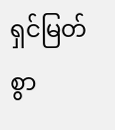ရှင်မြတ်စွာ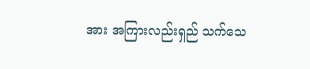အား အကြားလည်းရှည် သက်သေ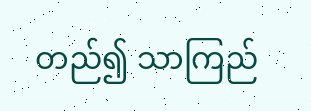တည်၍ သာကြည်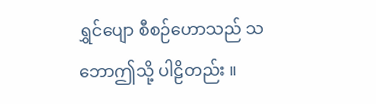ရွှင်ပျော စီစဉ်ဟောသည် သဘောဤသို့ ပါဠိတည်း ။